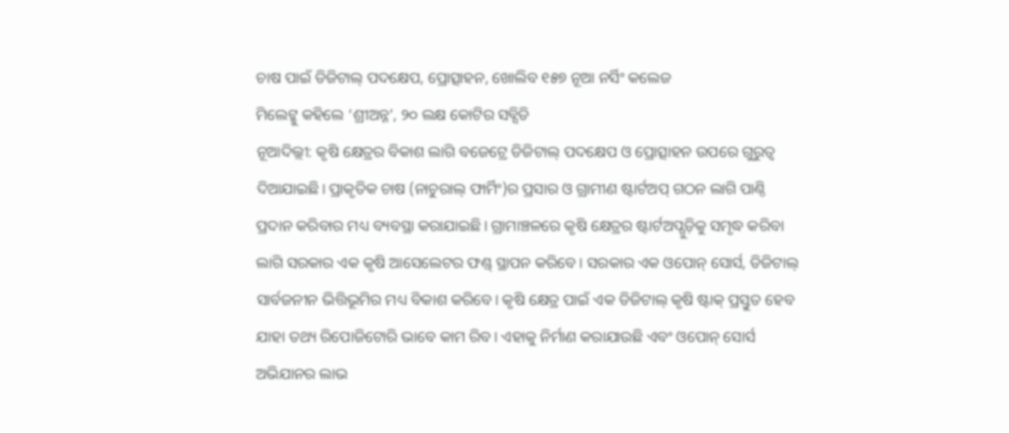ଚାଷ ପାଇଁ ଡିଜିଟାଲ୍ ପଦକ୍ଷେପ, ପ୍ରୋତ୍ସାହନ, ଖୋଲିବ ୧୫୭ ନୂଆ ନର୍ସିଂ କଲେଜ
ମିଲେଟ୍କୁ କହିଲେ ‘ଶ୍ରୀଅନ୍ନ’, ୨୦ ଲକ୍ଷ କୋଟିର ସବ୍ସିଡି
ନୂଆଦିଲ୍ଲୀ: କୃଷି କ୍ଷେତ୍ରର ବିକାଶ ଲାଗି ବଜେଟ୍ରେ ଡିଜିଟାଲ୍ ପଦକ୍ଷେପ ଓ ପ୍ରୋତ୍ସାହନ ଉପରେ ଗୁରୁତ୍ବ ଦିଆଯାଇଛି। ପ୍ରାକୃତିକ ଚାଷ (ନାଚୁରାଲ୍ ଫାର୍ମିଂ)ର ପ୍ରସାର ଓ ଗ୍ରାମୀଣ ଷ୍ଟାର୍ଟଅପ୍ ଗଠନ ଲାଗି ପାଣ୍ଠି ପ୍ରଦାନ କରିବାର ମଧ୍ୟ ବ୍ୟବସ୍ଥା କରାଯାଇଛି। ଗ୍ରାମାଞ୍ଚଳରେ କୃଷି କ୍ଷେତ୍ରର ଷ୍ଟାର୍ଟଅପ୍ଗୁଡ଼ିକୁ ସମୃଦ୍ଧ କରିବା ଲାଗି ସରକାର ଏକ କୃଷି ଆସେଲେଟର ଫଣ୍ଡ୍ ସ୍ଥାପନ କରିବେ। ସରକାର ଏକ ଓପୋନ୍ ସୋର୍ସ, ଡିଜିଟାଲ୍ ସାର୍ବଜନୀନ ଭିତ୍ତିଭୂମିର ମଧ୍ୟ ବିକାଶ କରିବେ। କୃଷି କ୍ଷେତ୍ର ପାଇଁ ଏକ ଡିଜିଟାଲ୍ କୃଷି ଷ୍ଟାକ୍ ପ୍ରସ୍ତୁତ ହେବ ଯାହା ତଥ୍ୟ ରିପୋଜିଟୋରି ଭାବେ କାମ ରିବ। ଏହାକୁ ନିର୍ମାଣ କରାଯାଉଛି ଏବଂ ଓପୋନ୍ ସୋର୍ସ ଅଭିଯାନର ଲାଭ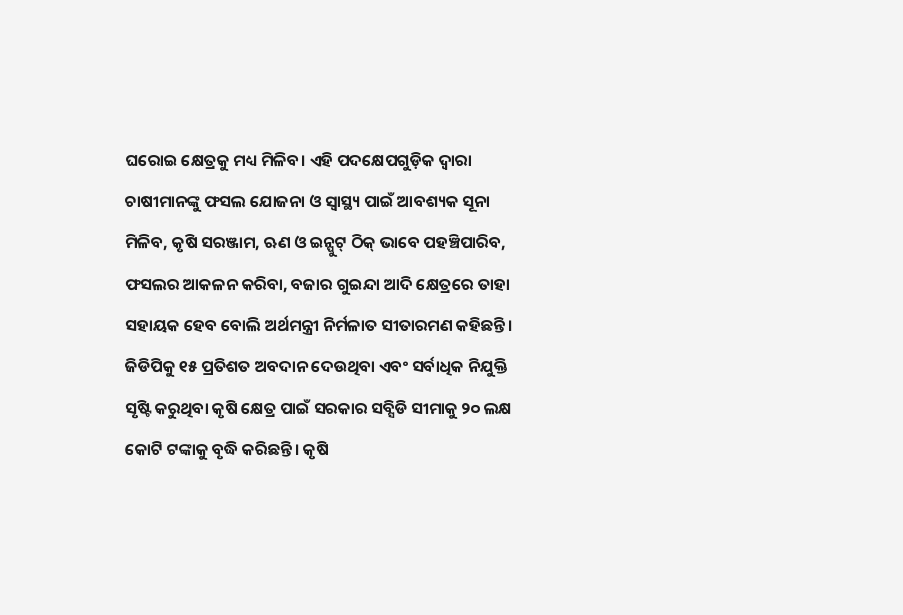ଘରୋଇ କ୍ଷେତ୍ରକୁ ମଧ୍ୟ ମିଳିବ। ଏହି ପଦକ୍ଷେପଗୁଡ଼ିକ ଦ୍ବାରା ଚାଷୀମାନଙ୍କୁ ଫସଲ ଯୋଜନା ଓ ସ୍ବାସ୍ଥ୍ୟ ପାଇଁ ଆବଶ୍ୟକ ସୂନା ମିଳିବ, କୃଷି ସରଞ୍ଜାମ, ଋଣ ଓ ଇନ୍ପୁଟ୍ ଠିକ୍ ଭାବେ ପହଞ୍ଚିପାରିବ, ଫସଲର ଆକଳନ କରିବା, ବଜାର ଗୁଇନ୍ଦା ଆଦି କ୍ଷେତ୍ରରେ ତାହା ସହାୟକ ହେବ ବୋଲି ଅର୍ଥମନ୍ତ୍ରୀ ନିର୍ମଳାତ ସୀତାରମଣ କହିଛନ୍ତି।
ଜିଡିପିକୁ ୧୫ ପ୍ରତିଶତ ଅବଦାନ ଦେଉଥିବା ଏବଂ ସର୍ବାଧିକ ନିଯୁକ୍ତି ସୃଷ୍ଟି କରୁଥିବା କୃଷି କ୍ଷେତ୍ର ପାଇଁ ସରକାର ସବ୍ସିଡି ସୀମାକୁ ୨୦ ଲକ୍ଷ କୋଟି ଟଙ୍କାକୁ ବୃଦ୍ଧି କରିଛନ୍ତି। କୃଷି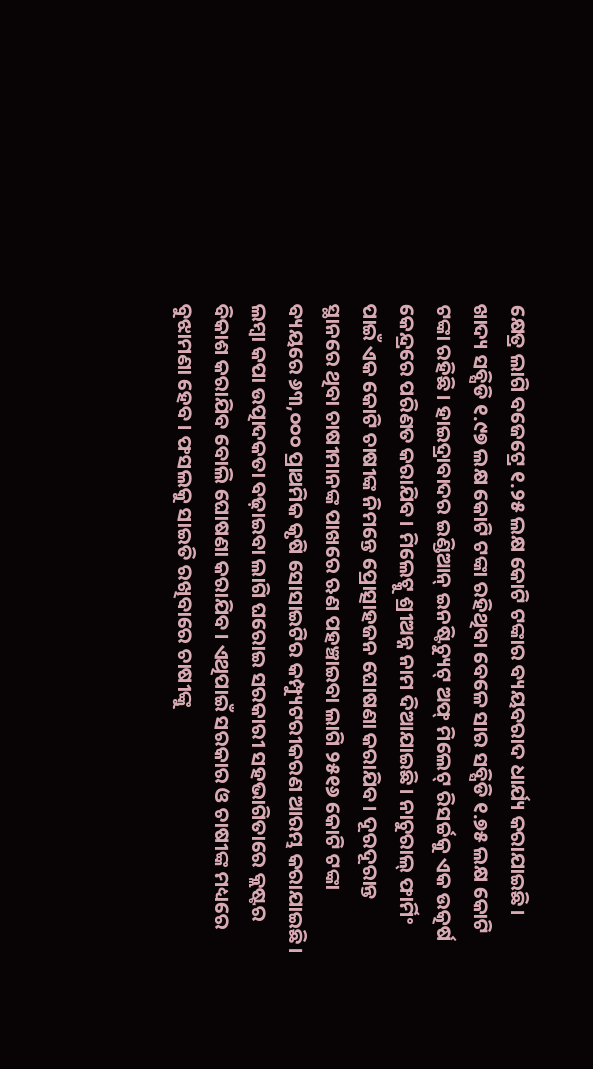କ୍ଷେତ୍ର ଲାଗି ବଜେଟ୍ରେ ୧.୨୫ ଲକ୍ଷ କୋଟି ଟଙ୍କାର ବ୍ୟୟବରାଦ ଧାର୍ଯ୍ୟ କରାଯାଇଛି। ଖାଦ୍ୟ ସବ୍ସିଡି ୧.୯୭ ଲକ୍ଷ କୋଟି ଟଙ୍କା ରହିଥିବା ବେଳେ ସାର ସବ୍ସିଡି ୧.୭୫ ଲକ୍ଷ କୋଟି ଟଙ୍କା ରହିଛି। ହାଇଦ୍ରାବାଦର ଇଣ୍ଡିଆନ୍ ଇନଷ୍ଟିଚ୍ୟୁଟ୍ ଅଫ୍ ମିଲେଟ୍ ରିସର୍ଚ୍ଚକୁ ଏକ ଉତ୍କର୍ଷ କେନ୍ଦ୍ରରେ ପରିଣତ କରାଯିବ। ମିଲେଟ୍କୁ ଶ୍ରୀଅନ୍ନ ନାମ ଦିଆଯାଇଛି। ନାଚୁରାଲ୍ ଫାର୍ମିଂ ପାଇଁ ଏକ କୋଟି ଚାଷୀଙ୍କ ନିମନ୍ତେ ପ୍ରୋତ୍ସାହଜନ ଘୋଷଣା କରାଯିବ। ଦୂରଦୂରାନ୍ତ ସ୍ଥାନରେ ଥିବା ଚାଷୀମାନଙ୍କ ପାଖରେ ଋଣ ପହଞ୍ଚାଇବା ଲାଗି ୨୫୧୬ କୋଟି ଟଙ୍କା ବ୍ୟୟରେ ୬୩,୦୦୦ ପ୍ରାଥମିକ କୃଷି ସୋସାଇଟିର କମ୍ପ୍ୟୁଟରୀକରଣ ଆରମ୍ଭ କରାଯାଇଛି। ଲମ୍ବା କପା ଉତ୍ପାଦକତା ବଢ଼ାଇବା ଲାଗି ଘରୋଇ ସରକାରୀ ସହଭାଗିତାରେ କ୍ଲଷ୍ଟର ବିକାଶ କରାଯିବ ବୋଲି ଘୋଷଣା କରାଯିବ। ଏଥିପାଇଁ ସରକାର ଓ ଚାଷୀଙ୍କ ମଧ୍ୟରେ ବୁଝାମଣା ହେବ। ଫସଲକୁ ସାଇତି ରଖିବାରେ ଚାଷୀଙ୍କୁ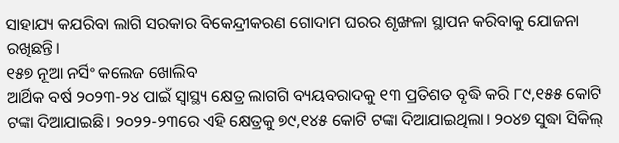ସାହାଯ୍ୟ କଯରିବା ଲାଗି ସରକାର ବିକେନ୍ଦ୍ରୀକରଣ ଗୋଦାମ ଘରର ଶୃଙ୍ଖଳା ସ୍ଥାପନ କରିବାକୁ ଯୋଜନା ରଖିଛନ୍ତି।
୧୫୭ ନୂଆ ନର୍ସିଂ କଲେଜ ଖୋଲିବ
ଆର୍ଥିକ ବର୍ଷ ୨୦୨୩-୨୪ ପାଇଁ ସ୍ବାସ୍ଥ୍ୟ କ୍ଷେତ୍ର ଲାଗଗି ବ୍ୟୟବରାଦକୁ ୧୩ ପ୍ରତିଶତ ବୃଦ୍ଧି କରି ୮୯,୧୫୫ କୋଟି ଟଙ୍କା ଦିଆଯାଇଛି। ୨୦୨୨-୨୩ରେ ଏହି କ୍ଷେତ୍ରକୁ ୭୯,୧୪୫ କୋଟି ଟଙ୍କା ଦିଆଯାଇଥିଲା। ୨୦୪୭ ସୁଦ୍ଧା ସିକିଲ୍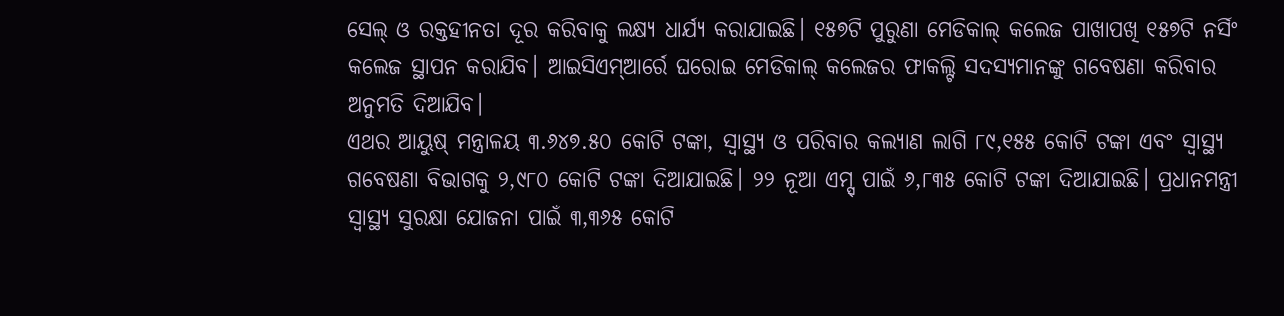ସେଲ୍ ଓ ରକ୍ତହୀନତା ଦୂର କରିବାକୁ ଲକ୍ଷ୍ୟ ଧାର୍ଯ୍ୟ କରାଯାଇଛି। ୧୫୭ଟି ପୁରୁଣା ମେଡିକାଲ୍ କଲେଜ ପାଖାପଖି ୧୫୭ଟି ନର୍ସିଂ କଲେଜ ସ୍ଥାପନ କରାଯିବ। ଆଇସିଏମ୍ଆର୍ରେ ଘରୋଇ ମେଡିକାଲ୍ କଲେଜର ଫାକଲ୍ଟି ସଦସ୍ୟମାନଙ୍କୁ ଗବେଷଣା କରିବାର ଅନୁମତି ଦିଆଯିବ।
ଏଥର ଆୟୁଷ୍ ମନ୍ତ୍ରାଳୟ ୩.୬୪୭.୫୦ କୋଟି ଟଙ୍କା, ସ୍ବାସ୍ଥ୍ୟ ଓ ପରିବାର କଲ୍ୟାଣ ଲାଗି ୮୯,୧୫୫ କୋଟି ଟଙ୍କା ଏବଂ ସ୍ବାସ୍ଥ୍ୟ ଗବେଷଣା ବିଭାଗକୁ ୨,୯୮୦ କୋଟି ଟଙ୍କା ଦିଆଯାଇଛି। ୨୨ ନୂଆ ଏମ୍ସ୍ ପାଇଁ ୬,୮୩୫ କୋଟି ଟଙ୍କା ଦିଆଯାଇଛି। ପ୍ରଧାନମନ୍ତ୍ରୀ ସ୍ବାସ୍ଥ୍ୟ ସୁରକ୍ଷା ଯୋଜନା ପାଇଁ ୩,୩୬୫ କୋଟି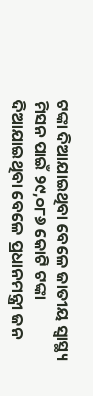ଟଙ୍କା ଦିଆଯାଇଥିବା ବେଳେ ଜାତୀୟ ସ୍ବାସ୍ଥ୍ୟ ମିସନ ପାଇଁ ୨୯,୦୮୬ କୋଟି ଟଙ୍କା ଦିଆଯାଇଥିବା ବେଳେ ପ୍ରଧାନମନ୍ତ୍ରୀ ଜନ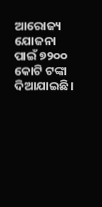ଆରୋଜ୍ୟ ଯୋଜନା ପାଇଁ ୭୨୦୦ କୋଟି ଟଙ୍କା ଦିଆଯାଇଛି।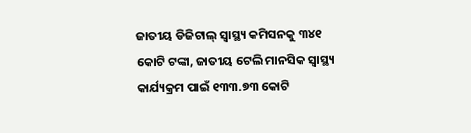ଜାତୀୟ ଡିଜିଟାଲ୍ ସ୍ବାସ୍ଥ୍ୟ କମିସନକୁ ୩୪୧ କୋଟି ଟଙ୍କା, ଜାତୀୟ ଟେଲି ମାନସିକ ସ୍ବାସ୍ଥ୍ୟ କାର୍ଯ୍ୟକ୍ରମ ପାଇଁ ୧୩୩.୭୩ କୋଟି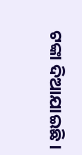ଟଙ୍କା ଦିଆଯାଇଛି।